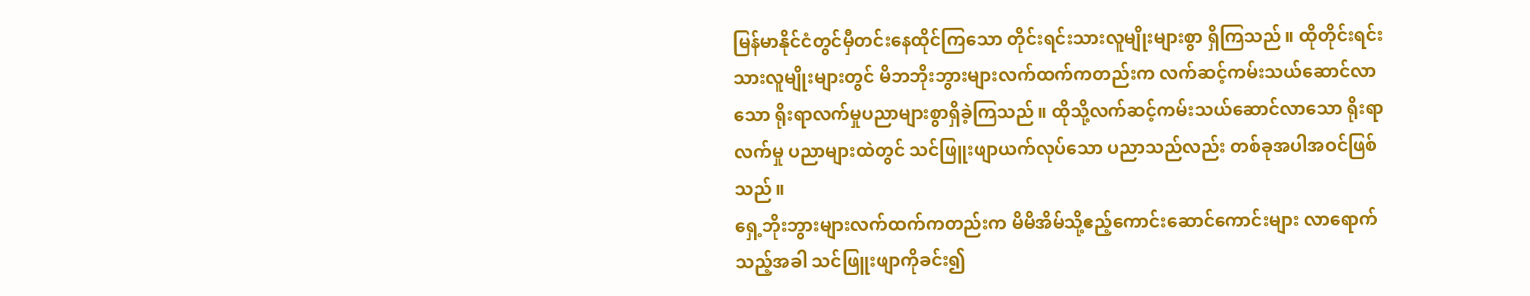မြန်မာနိုင်ငံတွင်မှီတင်းနေထိုင်ကြသော တိုင်းရင်းသားလူမျိုးများစွာ ရှိကြသည်။ ထိုတိုင်းရင်းသားလူမျိုးများတွင် မိဘဘိုးဘွားများလက်ထက်ကတည်းက လက်ဆင့်ကမ်းသယ်ဆောင်လာသော ရိုးရာလက်မှုပညာများစွာရှိခဲ့ကြသည်။ ထိုသို့လက်ဆင့်ကမ်းသယ်ဆောင်လာသော ရိုးရာလက်မှု ပညာများထဲတွင် သင်ဖြူးဖျာယက်လုပ်သော ပညာသည်လည်း တစ်ခုအပါအဝင်ဖြစ်သည်။
ရှေ့ဘိုးဘွားများလက်ထက်ကတည်းက မိမိအိမ်သို့ဧည့်ကောင်းဆောင်ကောင်းများ လာရောက်သည့်အခါ သင်ဖြူးဖျာကိုခင်း၍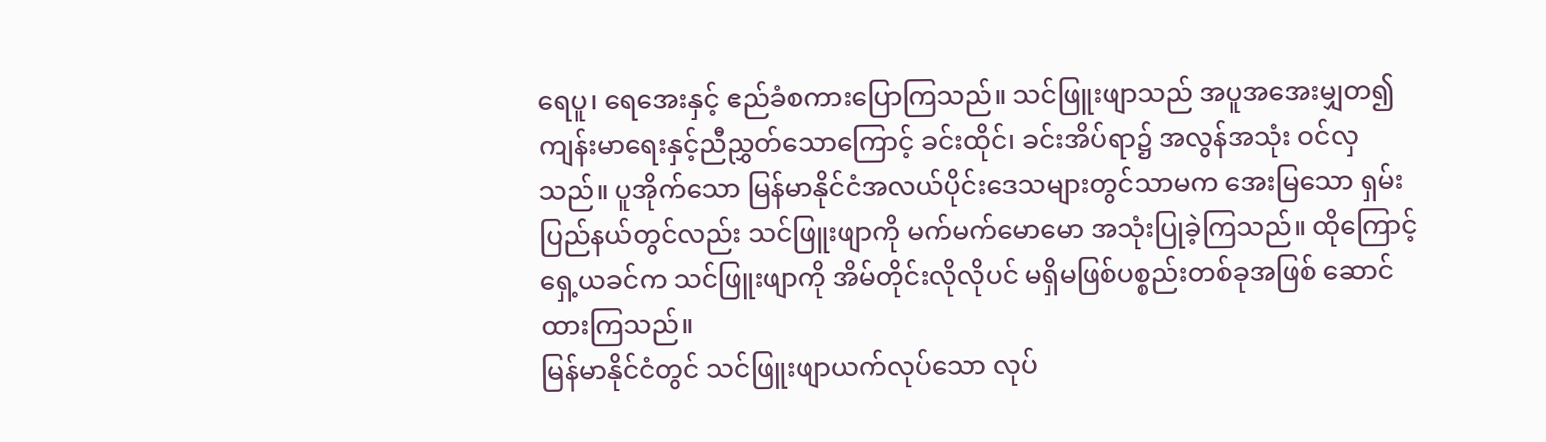ရေပူ၊ ရေအေးနှင့် ဧည်ခံစကားပြောကြသည်။ သင်ဖြူးဖျာသည် အပူအအေးမျှတ၍ ကျန်းမာရေးနှင့်ညီညွှတ်သောကြောင့် ခင်းထိုင်၊ ခင်းအိပ်ရာ၌ အလွန်အသုံး ဝင်လှသည်။ ပူအိုက်သော မြန်မာနိုင်ငံအလယ်ပိုင်းဒေသများတွင်သာမက အေးမြသော ရှမ်းပြည်နယ်တွင်လည်း သင်ဖြူးဖျာကို မက်မက်မောမော အသုံးပြုခဲ့ကြသည်။ ထိုကြောင့် ရှေ့ယခင်က သင်ဖြူးဖျာကို အိမ်တိုင်းလိုလိုပင် မရှိမဖြစ်ပစ္စည်းတစ်ခုအဖြစ် ဆောင်ထားကြသည်။
မြန်မာနိုင်ငံတွင် သင်ဖြူးဖျာယက်လုပ်သော လုပ်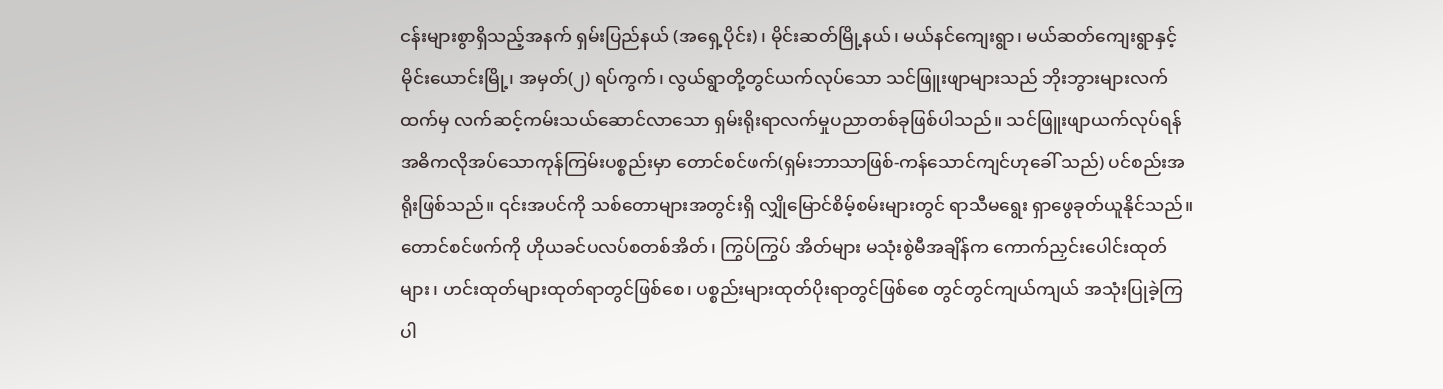ငန်းများစွာရှိသည့်အနက် ရှမ်းပြည်နယ် (အရှေ့ပိုင်း)၊ မိုင်းဆတ်မြို့နယ်၊ မယ်နင်ကျေးရွာ၊ မယ်ဆတ်ကျေးရွာနှင့် မိုင်းယောင်းမြို့၊ အမှတ်(၂) ရပ်ကွက်၊ လွယ်ရွာတို့တွင်ယက်လုပ်သော သင်ဖြူးဖျာများသည် ဘိုးဘွားများလက်ထက်မှ လက်ဆင့်ကမ်းသယ်ဆောင်လာသော ရှမ်းရိုးရာလက်မှုပညာတစ်ခုဖြစ်ပါသည်။ သင်ဖြူးဖျာယက်လုပ်ရန် အဓိကလိုအပ်သောကုန်ကြမ်းပစ္စည်းမှာ တောင်စင်ဖက်(ရှမ်းဘာသာဖြစ်-ကန်သောင်ကျင်ဟုခေါ် သည်) ပင်စည်းအရိုးဖြစ်သည်။ ၎င်းအပင်ကို သစ်တောများအတွင်းရှိ လျှိုမြောင်စိမ့်စမ်းများတွင် ရာသီမရွေး ရှာဖွေခုတ်ယူနိုင်သည်။ တောင်စင်ဖက်ကို ဟိုယခင်ပလပ်စတစ်အိတ်၊ ကြွပ်ကြွပ် အိတ်များ မသုံးစွဲမီအချိန်က ကောက်ညှင်းပေါင်းထုတ်များ၊ ဟင်းထုတ်များထုတ်ရာတွင်ဖြစ်စေ၊ ပစ္စည်းများထုတ်ပိုးရာတွင်ဖြစ်စေ တွင်တွင်ကျယ်ကျယ် အသုံးပြုခဲ့ကြပါ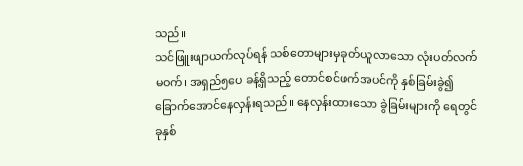သည်။
သင်ဖြူးဖျာယက်လုပ်ရန် သစ်တောများမှခုတ်ယူလာသော လုံးပတ်လက်မဝက်၊ အရှည်၅ပေ ခန့်ရှိသည့် တောင်စင်ဖက်အပင်ကို နှစ်ခြမ်းခွဲ၍ ခြောက်အောင်နေလှန်းရသည်။ နေလှန်းထားသော ခွဲခြမ်းများကို ရေတွင် ခုနှစ်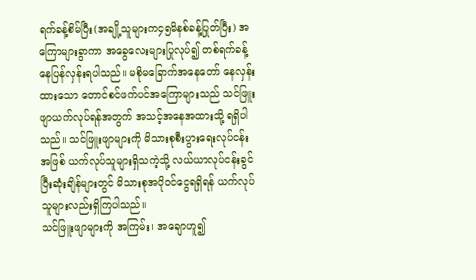ရက်ခန့်စိမ်ပြီး(အချို့သူများက၄၅မိနစ်ခန့်ပြုတ်ပြီး) အကြောများခွာကာ အခွေလေးများပြုလုပ်၍ တစ်ရက်ခန့် နေပြန်လှန်းရပါသည်။ မစိုမခြောက်အနေတော် နေလှန်းထားသော တောင်စင်ဖက်ပင်အကြောများသည် သင်ဖြူးဖျာယက်လုပ်ရန်အတွက် အသင့်အနေအထားသို့ ရရှိပါသည်။ သင်ဖြူးဖျာများကို မိသားစုစီးပွားရေးလုပ်ငန်းအဖြစ် ယက်လုပ်သူများရှိသကဲ့သို့ လယ်ယာလုပ်ငန်းခွင် ပြီးဆုံးချိန်များတွင် မိသားစုအပိုဝင်ငွေရရှိရန် ယက်လုပ်သူများလည်းရှိကြပါသည်။
သင်ဖြူးဖျာများကို အကြမ်း၊ အချောဟူ၍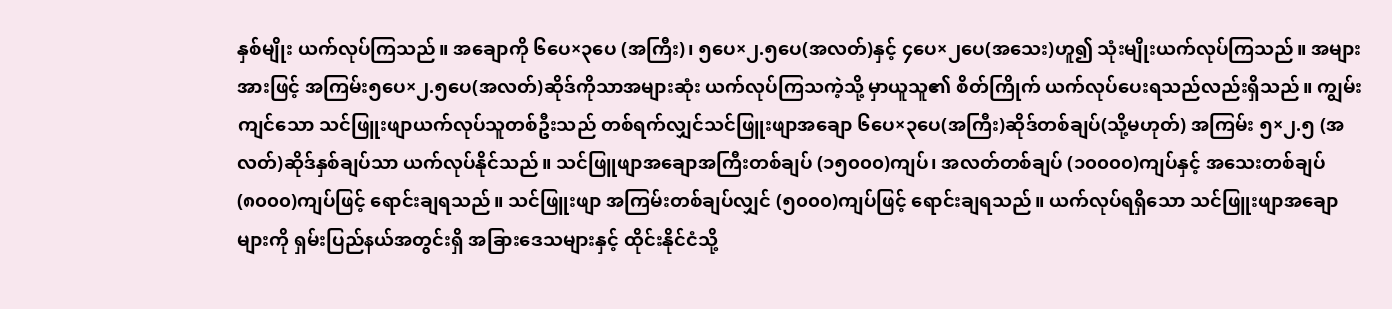နှစ်မျိုး ယက်လုပ်ကြသည်။ အချောကို ၆ပေ×၃ပေ (အကြီး)၊ ၅ပေ×၂.၅ပေ(အလတ်)နှင့် ၄ပေ×၂ပေ(အသေး)ဟူ၍ သုံးမျိုးယက်လုပ်ကြသည်။ အများအားဖြင့် အကြမ်း၅ပေ×၂.၅ပေ(အလတ်)ဆိုဒ်ကိုသာအများဆုံး ယက်လုပ်ကြသကဲ့သို့ မှာယူသူ၏ စိတ်ကြိုက် ယက်လုပ်ပေးရသည်လည်းရှိသည်။ ကျွမ်းကျင်သော သင်ဖြူးဖျာယက်လုပ်သူတစ်ဦးသည် တစ်ရက်လျှင်သင်ဖြူးဖျာအချော ၆ပေ×၃ပေ(အကြီး)ဆိုဒ်တစ်ချပ်(သို့မဟုတ်) အကြမ်း ၅×၂.၅ (အလတ်)ဆိုဒ်နှစ်ချပ်သာ ယက်လုပ်နိုင်သည်။ သင်ဖြူဖျာအချောအကြီးတစ်ချပ် (၁၅၀၀၀)ကျပ်၊ အလတ်တစ်ချပ် (၁၀၀၀၀)ကျပ်နှင့် အသေးတစ်ချပ်(၈၀၀၀)ကျပ်ဖြင့် ရောင်းချရသည်။ သင်ဖြူးဖျာ အကြမ်းတစ်ချပ်လျှင် (၅၀၀၀)ကျပ်ဖြင့် ရောင်းချရသည်။ ယက်လုပ်ရရှိသော သင်ဖြူးဖျာအချောများကို ရှမ်းပြည်နယ်အတွင်းရှိ အခြားဒေသများနှင့် ထိုင်းနိုင်ငံသို့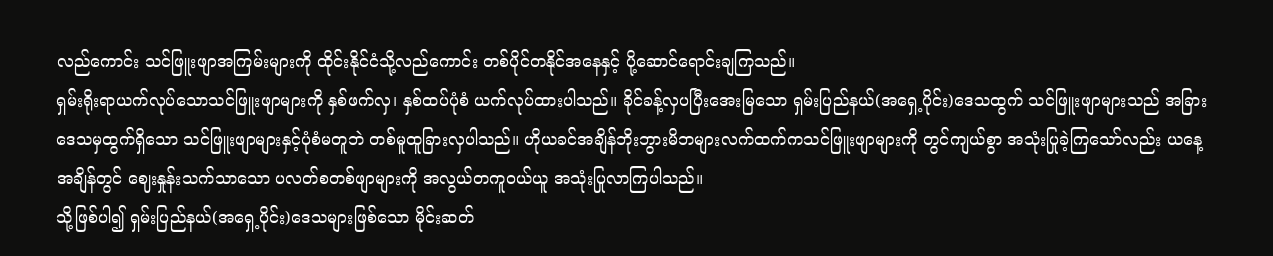လည်ကောင်း သင်ဖြူးဖျာအကြမ်းများကို ထိုင်းနိုင်ငံသို့လည်ကောင်း တစ်ပိုင်တနိုင်အနေနှင့် ပို့ဆောင်ရောင်းချကြသည်။
ရှမ်းရိုးရာယက်လုပ်သောသင်ဖြူးဖျာများကို နှစ်ဖက်လှ၊ နှစ်ထပ်ပုံစံ ယက်လုပ်ထားပါသည်။ ခိုင်ခန့်လှပပြီးအေးမြသော ရှမ်းပြည်နယ်(အရှေ့ပိုင်း)ဒေသထွက် သင်ဖြူးဖျာများသည် အခြားဒေသမှထွက်ရှိသော သင်ဖြူးဖျာများနှင့်ပုံစံမတူဘဲ တစ်မူထူခြားလှပါသည်။ ဟိုယခင်အချိန်ဘိုးဘွားမိဘများလက်ထက်ကသင်ဖြူးဖျာများကို တွင်ကျယ်စွာ အသုံးပြုခဲ့ကြသော်လည်း ယနေ့အချိန်တွင် ဈေးနှုန်းသက်သာသော ပလတ်စတစ်ဖျာများကို အလွယ်တကူဝယ်ယူ အသုံးပြုလာကြပါသည်။
သို့ဖြစ်ပါ၍ ရှမ်းပြည်နယ်(အရှေ့ပိုင်း)ဒေသများဖြစ်သော မိုင်းဆတ်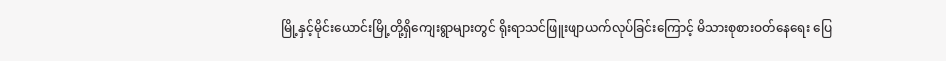မြို့နှင့်မိုင်းယောင်းမြို့တို့ရှိကျေးရွာများတွင် ရိုးရာသင်ဖြူးဖျာယက်လုပ်ခြင်းကြောင့် မိသားစုစားဝတ်နေရေး ပြေ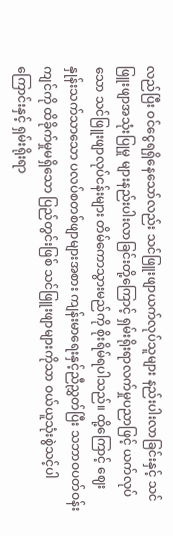လည်ပြီး ဝင်ငွေရရှိနေသော်လည်း သင်ဖြူးဖျာယက်လုပ်သူများ နည်းပါးလာခြင်းနှင့် သင်ဖြူးဖျာအသုံးပြုမှု များနည်းပါးလာခြင်းတို့ကြောင့် ရှမ်းရိုးရာလက်မှုပညာဖြင့် ယက်လုပ်သော သင်ဖြူးဖျာလုပ်ငန်းများ တိမ်ကောသွားမည်ကို စိုးရိမ်ရပါသည်။ ထို့ကြောင့် ဈေးနှုန်းသက်သာသော ပလပ်စတစ်ဖျာများအစား ကျန်းမာရေးနှင့်ညီညွှတ်ပြီး သဘာဝပတ်ဝန်းကျင်ကို ထိခိုက်မှုမရှိသော ပြည်တွင်းဖြစ် သင်ဖြူးဖျာများကိုသာ ဝယ်ယူသုံးစွဲသင့်ပါကြောင်းနှင့် ရှမ်းရိုးရာ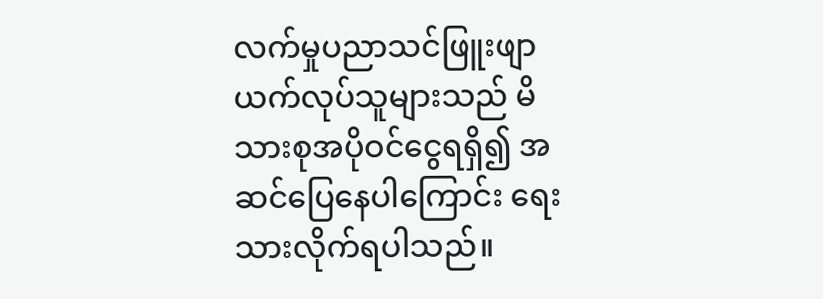လက်မှုပညာသင်ဖြူးဖျာယက်လုပ်သူများသည် မိသားစုအပိုဝင်ငွေရရှိ၍ အဆင်ပြေနေပါကြောင်း ရေးသားလိုက်ရပါသည်။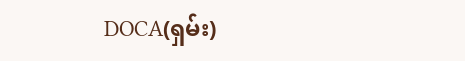DOCA(ရှမ်း)